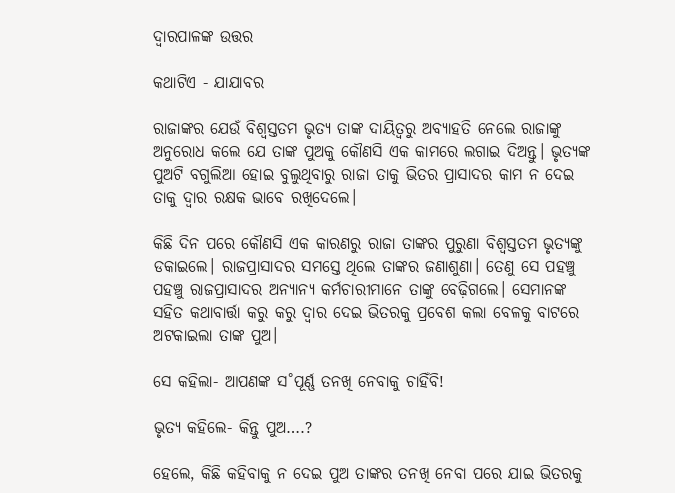ଦ୍ବାରପାଳଙ୍କ ଉତ୍ତର

କଥାଟିଏ - ଯାଯାବର

ରାଜାଙ୍କର ଯେଉଁ ବିଶ୍ବସ୍ତତମ ଭୃତ୍ୟ ତାଙ୍କ ଦାୟିତ୍ବରୁ ଅବ୍ୟାହତି ନେଲେ ରାଜାଙ୍କୁ ଅନୁରୋଧ କଲେ ଯେ ତାଙ୍କ ପୁଅକୁ କୌଣସି ଏକ କାମରେ ଲଗାଇ ଦିଅନ୍ତୁ। ଭୃତ୍ୟଙ୍କ ପୁଅଟି ବଗୁଲିଆ ହୋଇ ବୁଲୁଥିବାରୁ ରାଜା ତାକୁ ଭିତର ପ୍ରାସାଦର କାମ ନ ଦେଇ ତାକୁ ଦ୍ବାର ରକ୍ଷକ ଭାବେ ରଖିଦେଲେ।

କିଛି ଦିନ ପରେ କୌଣସି ଏକ କାରଣରୁ ରାଜା ତାଙ୍କର ପୁରୁଣା ବିଶ୍ବସ୍ତତମ ଭୃତ୍ୟଙ୍କୁ ଡକାଇଲେ। ରାଜପ୍ରାସାଦର ସମସ୍ତେ ଥିଲେ ତାଙ୍କର ଜଣାଶୁଣା। ତେଣୁ ସେ ପହଞ୍ଚୁ ପହଞ୍ଚୁ ରାଜପ୍ରାସାଦର ଅନ୍ୟାନ୍ୟ କର୍ମଚାରୀମାନେ ତାଙ୍କୁ ବେଢ଼ିଗଲେ। ସେମାନଙ୍କ ସହିତ କଥାବାର୍ତ୍ତା କରୁ କରୁ ଦ୍ବାର ଦେଇ ଭିତରକୁ ପ୍ରବେଶ କଲା ବେଳକୁ ବାଟରେ ଅଟକାଇଲା ତାଙ୍କ ପୁଅ।

ସେ କହିଲା- ଆପଣଙ୍କ ସ˚ପୂର୍ଣ୍ଣ ତନଖି ନେବାକୁ ଚାହିଁବି!

ଭୃତ୍ୟ କହିଲେ- କିନ୍ତୁ ପୁଅ….?

ହେଲେ, କିଛି କହିବାକୁ ନ ଦେଇ ପୁଅ ତାଙ୍କର ତନଖି ନେବା ପରେ ଯାଇ ଭିତରକୁ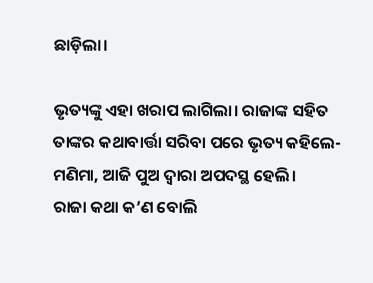ଛାଡ଼ିଲା।

ଭୃତ୍ୟଙ୍କୁ ଏହା ଖରାପ ଲାଗିଲା। ରାଜାଙ୍କ ସହିତ ତାଙ୍କର କଥାବାର୍ତ୍ତା ସରିବା ପରେ ଭୃତ୍ୟ କହିଲେ- ମଣିମା, ଆଜି ପୁଅ ଦ୍ବାରା ଅପଦସ୍ଥ ହେଲି।
ରାଜା କଥା କ’ଣ ବୋଲି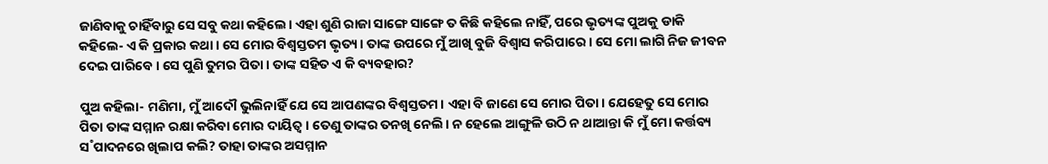ଜାଣିବାକୁ ଚାହିଁବାରୁ ସେ ସବୁ କଥା କହିଲେ। ଏହା ଶୁଣି ରାଜା ସାଙ୍ଗେ ସାଙ୍ଗେ ତ କିଛି କହିଲେ ନାହିଁ, ପରେ ଭୃତ୍ୟଙ୍କ ପୁଅକୁ ଡାକି କହିଲେ- ଏ କି ପ୍ରକାର କଥା। ସେ ମୋର ବିଶ୍ବସ୍ତତମ ଭୃତ୍ୟ। ତାଙ୍କ ଉପରେ ମୁଁ ଆଖି ବୁଜି ବିଶ୍ବାସ କରିପାରେ। ସେ ମୋ ଲାଗି ନିଜ ଜୀବନ ଦେଇ ପାରିବେ। ସେ ପୁଣି ତୁମର ପିତା। ତାଙ୍କ ସହିତ ଏ କି ବ୍ୟବହାର?

ପୁଅ କହିଲା- ମଣିମା, ମୁଁ ଆଦୌ ଭୁଲିନାହିଁ ଯେ ସେ ଆପଣଙ୍କର ବିଶ୍ବସ୍ତତମ। ଏହା ବି ଜାଣେ ସେ ମୋର ପିତା। ଯେହେତୁ ସେ ମୋର ପିତା ତାଙ୍କ ସମ୍ମାନ ରକ୍ଷା କରିବା ମୋର ଦାୟିତ୍ବ। ତେଣୁ ତାଙ୍କର ତନଖି ନେଲି। ନ ହେଲେ ଆଙ୍ଗୁଳି ଉଠି ନ ଥାଆନ୍ତା କି ମୁଁ ମୋ କର୍ତ୍ତବ୍ୟ ସ˚ପାଦନରେ ଖିଲାପ କଲି? ତାହା ତାଙ୍କର ଅସମ୍ମାନ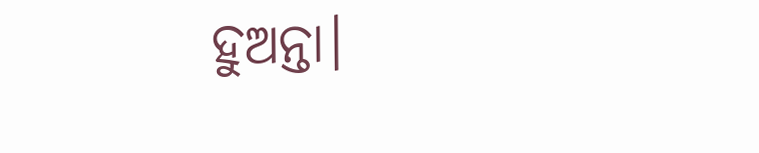ହୁଅନ୍ତା।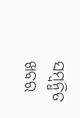ସମ୍ବନ୍ଧିତ ଖବର